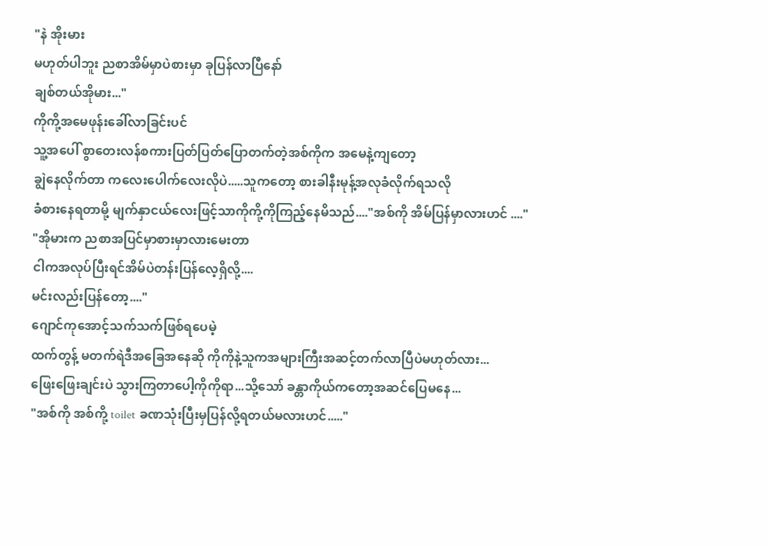"နဲ အိုးမား
မဟုတ်ပါဘူး ညစာအိမ်မှာပဲစားမှာ ခုပြန်လာပြီနော်
ချစ်တယ်အိုမား..."
ကိုကို့အမေဖုန်းခေါ်လာခြင်းပင်
သူ့အပေါ် စွာတေးလန်စကားပြတ်ပြတ်ပြောတက်တဲ့အစ်ကိုက အမေနဲ့ကျတော့
ချွဲနေလိုက်တာ ကလေးပေါက်လေးလိုပဲ.....သူကတော့ စားခါနီးမုန့်အလုခံလိုက်ရသလို
ခံစားနေရတာမို့ မျက်နှာငယ်လေးဖြင့်သာကိုကို့ကိုကြည့်နေမိသည်...."အစ်ကို အိမ်ပြန်မှာလားဟင် ...."
"အိုမားက ညစာအပြင်မှာစားမှာလားမေးတာ
ငါကအလုပ်ပြီးရင်အိမ်ပဲတန်းပြန်လေ့ရှိလို့....
မင်းလည်းပြန်တော့...."
ဂျောင်ကုအောင့်သက်သက်ဖြစ်ရပေမဲ့
ထက်တွန့် မတက်ရဲဒီအခြေအနေဆို ကိုကိုနဲ့သူကအများကြီးအဆင့်တက်လာပြီပဲမဟုတ်လား...
ဖြေးဖြေးချင်းပဲ သွားကြတာပေါ့ကိုကိုရာ...သို့သော် ခန္တာကိုယ်ကတော့အဆင်ပြေမနေ...
"အစ်ကို အစ်ကို့ toilet ခဏသုံးပြီးမှပြန်လို့ရတယ်မလားဟင်....."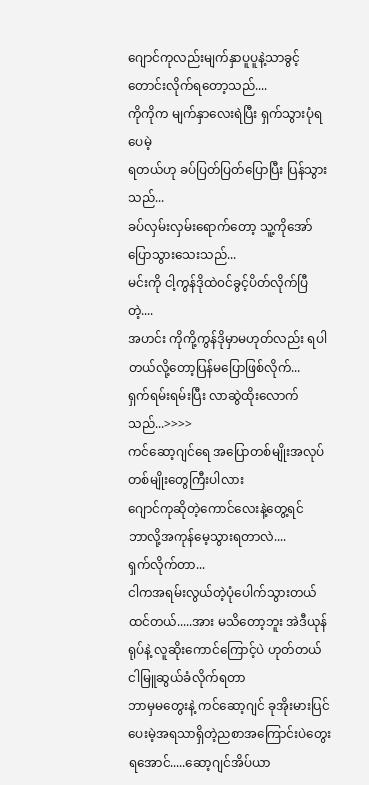ဂျောင်ကုလည်းမျက်နှာပူပူနဲ့သာခွင့်တောင်းလိုက်ရတော့သည်....
ကိုကိုက မျက်နှာလေးရဲပြီး ရှက်သွားပုံရပေမဲ့
ရတယ်ဟု ခပ်ပြတ်ပြတ်ပြောပြီး ပြန်သွားသည်...
ခပ်လှမ်းလှမ်းရောက်တော့ သူ့ကိုအော်ပြောသွားသေးသည်...
မင်းကို ငါ့ကွန်ဒိုထဲ၀င်ခွင့်ပိတ်လိုက်ပြီတဲ့....
အဟင်း ကိုကို့ကွန်ဒိုမှာမဟုတ်လည်း ရပါတယ်လို့တော့ပြန်မပြောဖြစ်လိုက်...
ရှက်ရမ်းရမ်းပြီး လာဆွဲထိုးလောက်သည်...>>>>
ကင်ဆော့ဂျင်ရေ အပြောတစ်မျိုးအလုပ်တစ်မျိုးတွေကြီးပါလား
ဂျောင်ကုဆိုတဲ့ကောင်လေးနဲ့တွေ့ရင်
ဘာလို့အကုန်မေ့သွားရတာလဲ....
ရှက်လိုက်တာ...
ငါကအရမ်းလွယ်တဲ့ပုံပေါက်သွားတယ်ထင်တယ်.....အား မသိတော့ဘူး အဲဒီယုန်ရုပ်နဲ့ လူဆိုးကောင်ကြောင့်ပဲ ဟုတ်တယ် ငါမြူဆွယ်ခံလိုက်ရတာ
ဘာမှမတွေးနဲ့ ကင်ဆော့ဂျင် ခုအိုးမားပြင်ပေးမဲ့အရသာရှိတဲ့ညစာအကြောင်းပဲတွေးရအောင်.....ဆော့ဂျင်အိပ်ယာ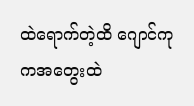ထဲရောက်တဲ့ထိ ဂျောင်ကုကအတွေးထဲ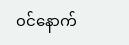၀င်နောက်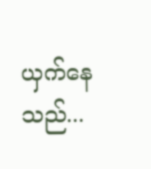ယှက်နေသည်...